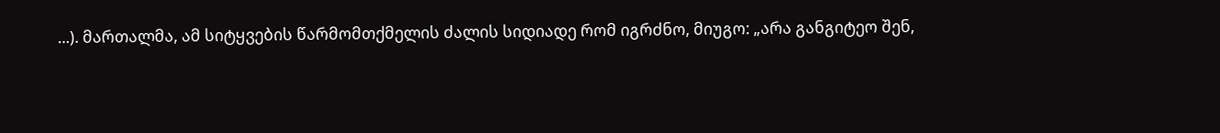...). მართალმა, ამ სიტყვების წარმომთქმელის ძალის სიდიადე რომ იგრძნო, მიუგო: „არა განგიტეო შენ,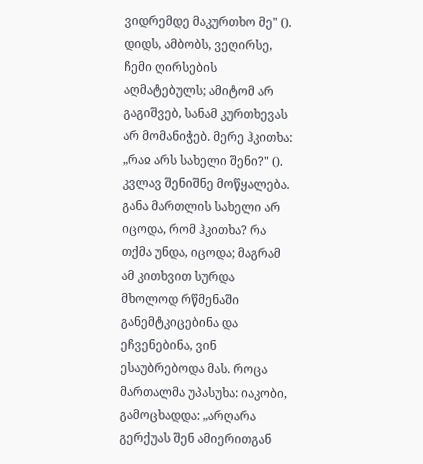ვიდრემდე მაკურთხო მე" (). დიდს, ამბობს, ვეღირსე, ჩემი ღირსების აღმატებულს; ამიტომ არ გაგიშვებ, სანამ კურთხევას არ მომანიჭებ. მერე ჰკითხა: „რაჲ არს სახელი შენი?" (). კვლავ შენიშნე მოწყალება. განა მართლის სახელი არ იცოდა, რომ ჰკითხა? რა თქმა უნდა, იცოდა; მაგრამ ამ კითხვით სურდა მხოლოდ რწმენაში განემტკიცებინა და ეჩვენებინა, ვინ ესაუბრებოდა მას. როცა მართალმა უპასუხა: იაკობი, გამოცხადდა: „არღარა გერქუას შენ ამიერითგან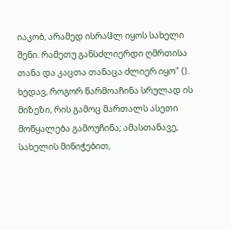იაკობ, არამედ ისრაჱლ იყოს სახელი შენი. რამეთუ განსძლიერდი ღმრთისა თანა და კაცთა თანაცა ძლიერ იყო" (). ხედავ, როგორ წარმოაჩინა სრულად ის მიზეზი, რის გამოც მართალს ასეთი მოწყალება გამოუჩინა; ამასთანავე, სახელის მინიჭებით,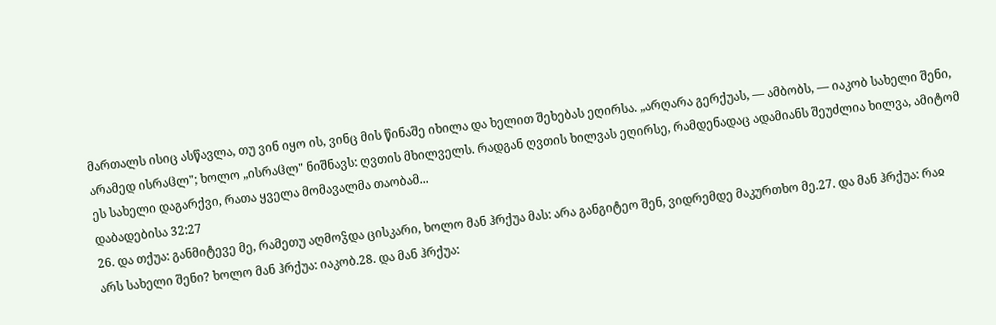მართალს ისიც ასწავლა, თუ ვინ იყო ის, ვინც მის წინაშე იხილა და ხელით შეხებას ეღირსა. „არღარა გერქუას, — ამბობს, — იაკობ სახელი შენი, არამედ ისრაჱლ"; ხოლო „ისრაჱლ" ნიშნავს: ღვთის მხილველს. რადგან ღვთის ხილვას ეღირსე, რამდენადაც ადამიანს შეუძლია ხილვა, ამიტომ ეს სახელი დაგარქვი, რათა ყველა მომავალმა თაობამ...
დაბადებისა 32:27
26. და თქუა: განმიტევე მე, რამეთუ აღმოჴდა ცისკარი, ხოლო მან ჰრქუა მას: არა განგიტეო შენ, ვიდრემდე მაკურთხო მე.27. და მან ჰრქუა: რაჲ არს სახელი შენი? ხოლო მან ჰრქუა: იაკობ.28. და მან ჰრქუა: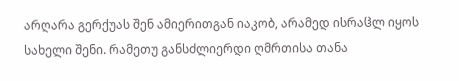არღარა გერქუას შენ ამიერითგან იაკობ, არამედ ისრაჱლ იყოს სახელი შენი. რამეთუ განსძლიერდი ღმრთისა თანა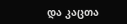და კაცთა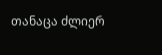თანაცა ძლიერ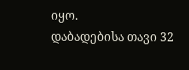იყო.
დაბადებისა თავი 32